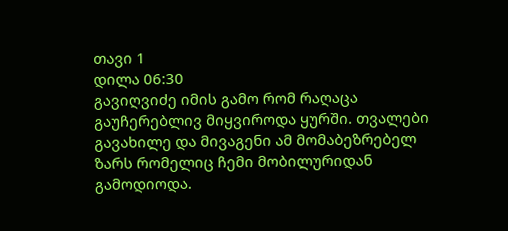თავი 1
დილა 06:30
გავიღვიძე იმის გამო რომ რაღაცა გაუჩერებლივ მიყვიროდა ყურში. თვალები გავახილე და მივაგენი ამ მომაბეზრებელ ზარს რომელიც ჩემი მობილურიდან გამოდიოდა.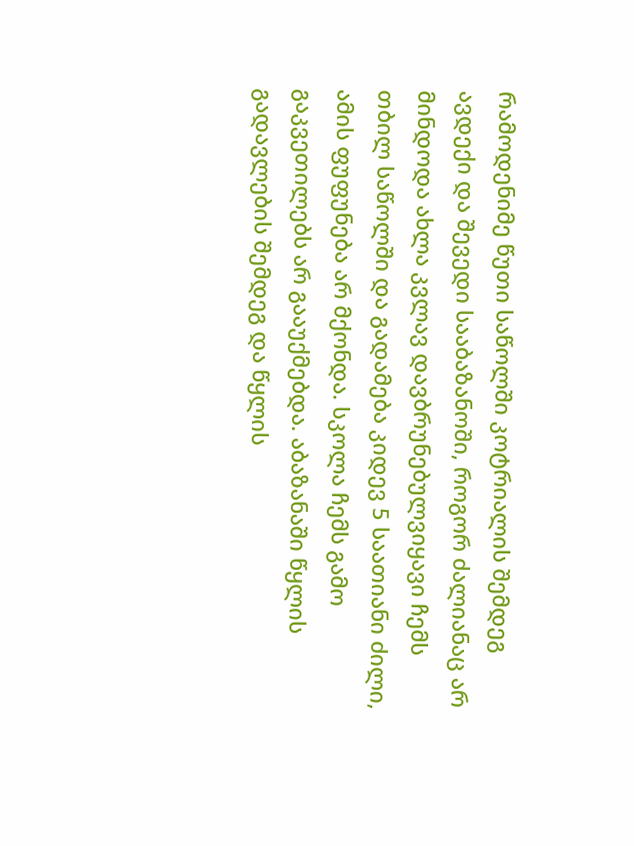რამოდენიმე წუთი საწოლში კოტრიალის შემდეგ ავდექი და შევედი სააბაზანოში, როგორ ძალიანაც არ მინდოდა ახლა კვლავ დავბრუნებულვიყავი ჩემს თბილ საწოლში და გადამება კიდევ 5 საათიანი ძილი, ამის ფუფუნება არ მქონდა. სკოლა ჩემს გამო გაკვეთილებს არ გააუქმებდა. აბაზანაში წყლის გადავლების შემდეგ და წყლის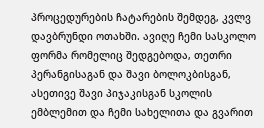პროცედურების ჩატარების შემდეგ, კვლვ დავბრუნდი ოთახში. ავიღე ჩემი სასკოლო ფორმა რომელიც შედგებოდა, თეთრი პერანგისაგან და შავი ბოლოკბისგან, ასეთივე შავი პიჯაკისგან სკოლის ემბლემით და ჩემი სახელითა და გვარით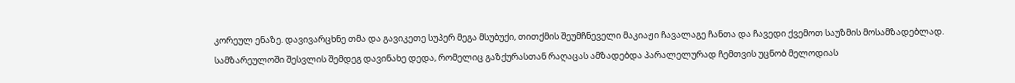კორეულ ენაზე. დავივარცხნე თმა და გავიკეთე სუპერ მეგა მსუბუქი, თითქმის შეუმჩნეველი მაკიაჟი ჩავალაგე ჩანთა და ჩავედი ქვემოთ საუზმის მოსამზადებლად.
სამზარეულოში შესვლის შემდეგ დავინახე დედა, რომელიც გაზქურასთან რაღაცას ამზადებდა პარალელურად ჩემთვის უცნობ მელოდიას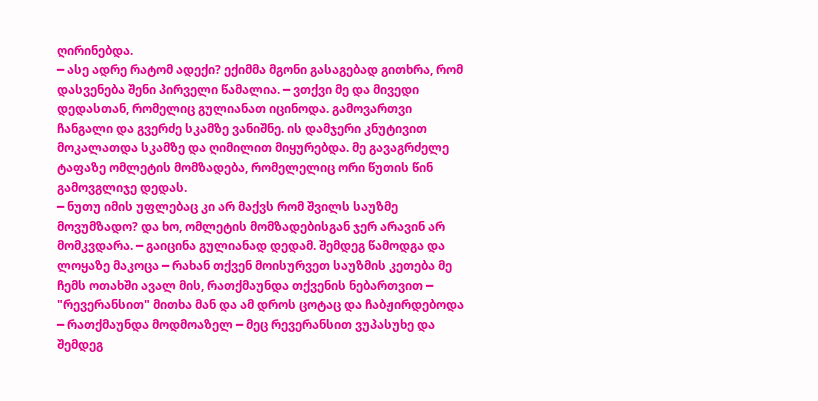ღირინებდა.
━ ასე ადრე რატომ ადექი? ექიმმა მგონი გასაგებად გითხრა, რომ დასვენება შენი პირველი წამალია. ━ ვთქვი მე და მივედი დედასთან, რომელიც გულიანათ იცინოდა. გამოვართვი ჩანგალი და გვერძე სკამზე ვანიშნე. ის დამჯერი კნუტივით მოკალათდა სკამზე და ღიმილით მიყურებდა. მე გავაგრძელე ტაფაზე ომლეტის მომზადება, რომელელიც ორი წუთის წინ გამოვგლიჯე დედას.
━ ნუთუ იმის უფლებაც კი არ მაქვს რომ შვილს საუზმე მოვუმზადო? და ხო, ომლეტის მომზადებისგან ჯერ არავინ არ მომკვდარა. ━ გაიცინა გულიანად დედამ. შემდეგ წამოდგა და ლოყაზე მაკოცა ━ რახან თქვენ მოისურვეთ საუზმის კეთება მე ჩემს ოთახში ავალ მის, რათქმაუნდა თქვენის ნებართვით ━ "რევერანსით" მითხა მან და ამ დროს ცოტაც და ჩაბჟირდებოდა
━ რათქმაუნდა მოდმოაზელ ━ მეც რევერანსით ვუპასუხე და შემდეგ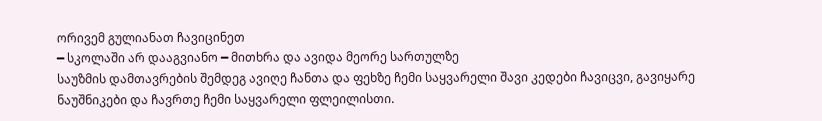ორივემ გულიანათ ჩავიცინეთ
━ სკოლაში არ დააგვიანო ━ მითხრა და ავიდა მეორე სართულზე
საუზმის დამთავრების შემდეგ ავიღე ჩანთა და ფეხზე ჩემი საყვარელი შავი კედები ჩავიცვი, გავიყარე ნაუშნიკები და ჩავრთე ჩემი საყვარელი ფლეილისთი.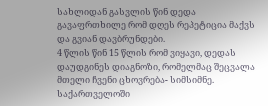სახლიდან გასვლის წინ დედა გავაფრთხილე რომ დღეს რეპეტიცია მაქვს და გვიან დავბრუნდები.
4 წლის წინ 15 წლის რომ ვიყავი, დედას დაუდგინეს დიაგნოზი, რომელმაც შეცვალა მთელი ჩვენი ცხოვრება- სიმსიმნე. საქართველოში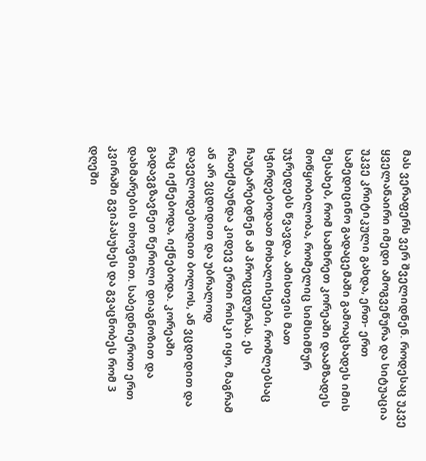მას ვერაფერს ვერ შველიდნენ. როდესაც უკვე ყველანაირი იმედი ამოგვეწურა და სიტუაცია უკვე კრიტიკული გახდა, ერთ- ერთ სამედიცინო გადაცემაში გამოაცხადეს იმის შესახებ, რომ სამხრეთ კორეაში დაამზადეს მოწყობილობა, რომელიც სიმსიმნურ უჯრედებს წვავდა, ამისთვის მათ სჭირდებოდათ მოხალისეები, რომლებსაც ჩაუტარებდნენ ამ პროცედურას. ეს რათქმაუნდა კიდევ ერთი რისკი იყო, მაგრამ ან არ ვცდიდით და უბრალოდ დაველოდებოდით ბოლოს, ან ვცდიდით და რაც იქნებოდა, იქნებოდა. კორეაში გადავგზავნეთ წერილი დიაგნოზით და დახმარების თხოვნით. საბედნიეროთ ერთ კვირაში გვიპასუხეს და გვაცნობეს რომ 3 დღეში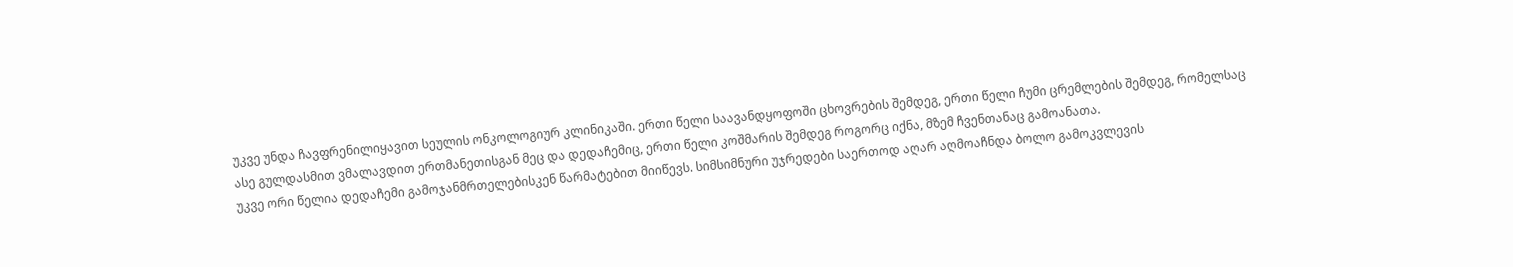უკვე უნდა ჩავფრენილიყავით სეულის ონკოლოგიურ კლინიკაში. ერთი წელი საავანდყოფოში ცხოვრების შემდეგ, ერთი წელი ჩუმი ცრემლების შემდეგ, რომელსაც ასე გულდასმით ვმალავდით ერთმანეთისგან მეც და დედაჩემიც, ერთი წელი კოშმარის შემდეგ როგორც იქნა, მზემ ჩვენთანაც გამოანათა.
უკვე ორი წელია დედაჩემი გამოჯანმრთელებისკენ წარმატებით მიიწევს. სიმსიმნური უჯრედები საერთოდ აღარ აღმოაჩნდა ბოლო გამოკვლევის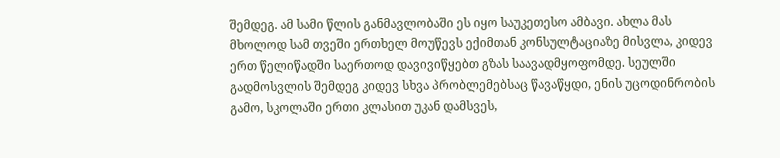შემდეგ. ამ სამი წლის განმავლობაში ეს იყო საუკეთესო ამბავი. ახლა მას მხოლოდ სამ თვეში ერთხელ მოუწევს ექიმთან კონსულტაციაზე მისვლა, კიდევ ერთ წელიწადში საერთოდ დავივიწყებთ გზას საავადმყოფომდე. სეულში გადმოსვლის შემდეგ კიდევ სხვა პრობლემებსაც წავაწყდი, ენის უცოდინრობის გამო, სკოლაში ერთი კლასით უკან დამსვეს,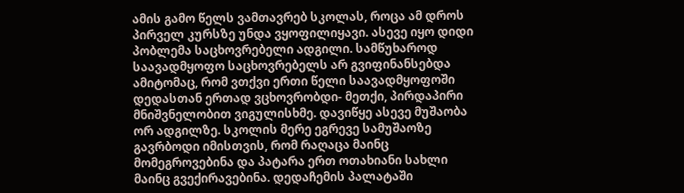ამის გამო წელს ვამთავრებ სკოლას, როცა ამ დროს პირველ კურსზე უნდა ვყოფილიყავი. ასევე იყო დიდი პობლემა საცხოვრებელი ადგილი. სამწუხაროდ საავადმყოფო საცხოვრებელს არ გვიფინანსებდა ამიტომაც, რომ ვთქვი ერთი წელი საავადმყოფოში დედასთან ერთად ვცხოვრობდი- მეთქი, პირდაპირი მნიშვნელობით ვიგულისხმე. დავიწყე ასევე მუშაობა ორ ადგილზე. სკოლის მერე ეგრევე სამუშაოზე გავრბოდი იმისთვის, რომ რაღაცა მაინც მომეგროვებინა და პატარა ერთ ოთახიანი სახლი მაინც გვექირავებინა. დედაჩემის პალატაში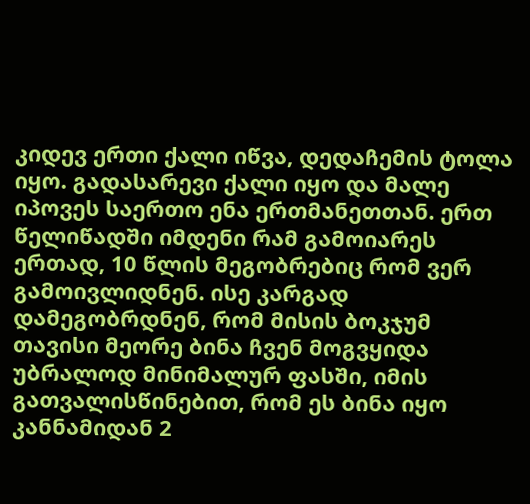კიდევ ერთი ქალი იწვა, დედაჩემის ტოლა იყო. გადასარევი ქალი იყო და მალე იპოვეს საერთო ენა ერთმანეთთან. ერთ წელიწადში იმდენი რამ გამოიარეს ერთად, 10 წლის მეგობრებიც რომ ვერ გამოივლიდნენ. ისე კარგად დამეგობრდნენ, რომ მისის ბოკჯუმ თავისი მეორე ბინა ჩვენ მოგვყიდა უბრალოდ მინიმალურ ფასში, იმის გათვალისწინებით, რომ ეს ბინა იყო კანნამიდან 2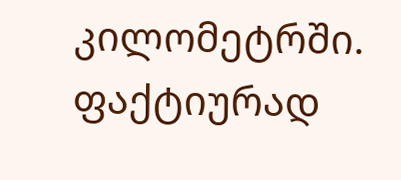კილომეტრში. ფაქტიურად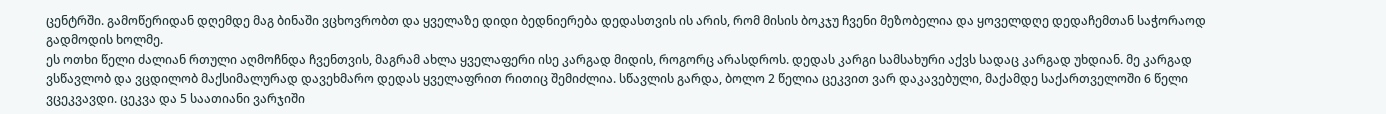ცენტრში. გამოწერიდან დღემდე მაგ ბინაში ვცხოვრობთ და ყველაზე დიდი ბედნიერება დედასთვის ის არის, რომ მისის ბოკჯუ ჩვენი მეზობელია და ყოველდღე დედაჩემთან საჭორაოდ გადმოდის ხოლმე.
ეს ოთხი წელი ძალიან რთული აღმოჩნდა ჩვენთვის, მაგრამ ახლა ყველაფერი ისე კარგად მიდის, როგორც არასდროს. დედას კარგი სამსახური აქვს სადაც კარგად უხდიან. მე კარგად ვსწავლობ და ვცდილობ მაქსიმალურად დავეხმარო დედას ყველაფრით რითიც შემიძლია. სწავლის გარდა, ბოლო 2 წელია ცეკვით ვარ დაკავებული, მაქამდე საქართველოში 6 წელი ვცეკვავდი. ცეკვა და 5 საათიანი ვარჯიში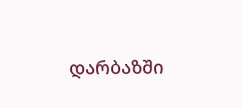დარბაზში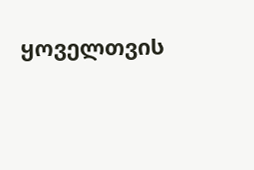ყოველთვის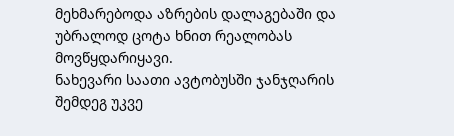მეხმარებოდა აზრების დალაგებაში და უბრალოდ ცოტა ხნით რეალობას მოვწყდარიყავი.
ნახევარი საათი ავტობუსში ჯანჯღარის შემდეგ უკვე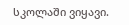სკოლაში ვიყავი.